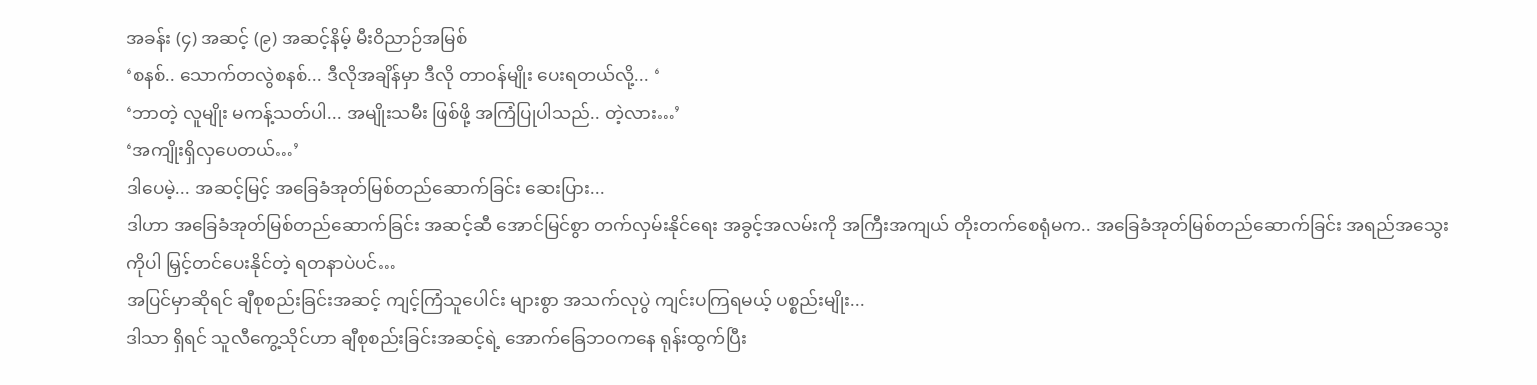အခန်း (၄) အဆင့် (၉) အဆင့်နိမ့် မီးဝိညာဉ်အမြစ်
‘စနစ်.. သောက်တလွဲစနစ်... ဒီလိုအချိန်မှာ ဒီလို တာဝန်မျိုး ပေးရတယ်လို့... ‘
‘ဘာတဲ့ လူမျိုး မကန့်သတ်ပါ... အမျိုးသမီး ဖြစ်ဖို့ အကြံပြုပါသည်.. တဲ့လား…’
‘အကျိုးရှိလှပေတယ်…’
ဒါပေမဲ့... အဆင့်မြင့် အခြေခံအုတ်မြစ်တည်ဆောက်ခြင်း ဆေးပြား...
ဒါဟာ အခြေခံအုတ်မြစ်တည်ဆောက်ခြင်း အဆင့်ဆီ အောင်မြင်စွာ တက်လှမ်းနိုင်ရေး အခွင့်အလမ်းကို အကြီးအကျယ် တိုးတက်စေရုံမက.. အခြေခံအုတ်မြစ်တည်ဆောက်ခြင်း အရည်အသွေးကိုပါ မြှင့်တင်ပေးနိုင်တဲ့ ရတနာပဲပင်…
အပြင်မှာဆိုရင် ချီစုစည်းခြင်းအဆင့် ကျင့်ကြံသူပေါင်း များစွာ အသက်လုပွဲ ကျင်းပကြရမယ့် ပစ္စည်းမျိုး...
ဒါသာ ရှိရင် သူလီကွေ့သိုင်ဟာ ချီစုစည်းခြင်းအဆင့်ရဲ့ အောက်ခြေဘဝကနေ ရုန်းထွက်ပြီး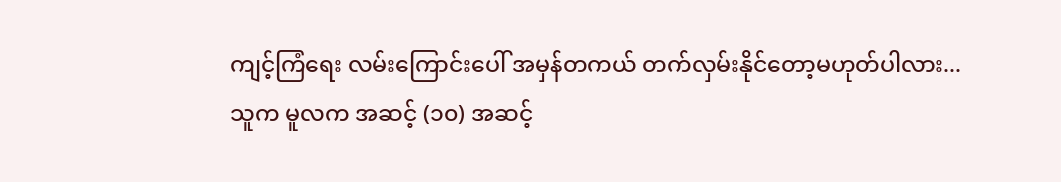ကျင့်ကြံရေး လမ်းကြောင်းပေါ် အမှန်တကယ် တက်လှမ်းနိုင်တော့မဟုတ်ပါလား...
သူက မူလက အဆင့် (၁၀) အဆင့်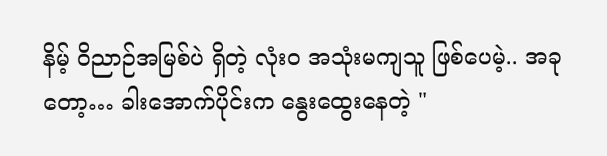နိမ့် ဝိညာဉ်အမြစ်ပဲ ရှိတဲ့ လုံးဝ အသုံးမကျသူ ဖြစ်ပေမဲ့.. အခုတော့… ခါးအောက်ပိုင်းက နွေးထွေးနေတဲ့ "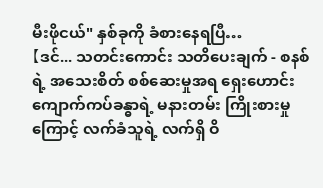မီးဖိုငယ်" နှစ်ခုကို ခံစားနေရပြီ…
【ဒင်... သတင်းကောင်း သတိပေးချက် - စနစ်ရဲ့ အသေးစိတ် စစ်ဆေးမှုအရ ရှေးဟောင်း ကျောက်ကပ်ခန္ဓာရဲ့ မနားတမ်း ကြိုးစားမှုကြောင့် လက်ခံသူရဲ့ လက်ရှိ ဝိ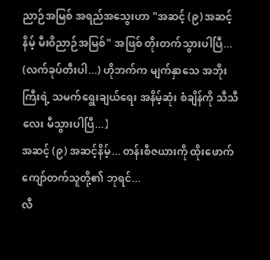ညာဉ်အမြစ် အရည်အသွေးဟာ "အဆင့် (၉) အဆင့်နိမ့် မီးဝိညာဉ်အမြစ်" အဖြစ် တိုးတက်သွားပါပြီ... (လက်ခုပ်တီးပါ...) ဟိုဘက်က မျက်နှာသေ အဘိုးကြီးရဲ့ သမက်ရွေးချယ်ရေး အနိမ့်ဆုံး စံချိန်ကို သီသီလေး မီသွားပါပြီ...】
အဆင့် (၉) အဆင့်နိမ့်... တန်းစီဇယားကို ထိုးဖောက်ကျော်တက်သူတို့၏ ဘုရင်...
လီ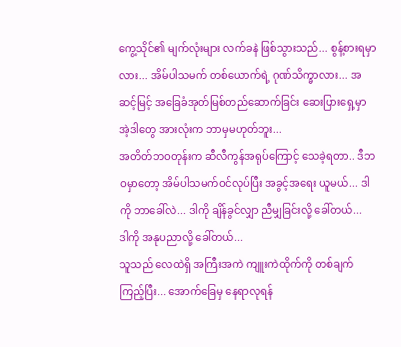ကွေ့သိုင်၏ မျက်လုံးများ လက်ခနဲ ဖြစ်သွားသည်... စွန့်စားရမှာလား... အိမ်ပါသမက် တစ်ယောက်ရဲ့ ဂုဏ်သိက္ခာလား... အဆင့်မြင့် အခြေခံအုတ်မြစ်တည်ဆောက်ခြင်း ဆေးပြားရှေ့မှာ အဲ့ဒါတွေ အားလုံးက ဘာမှမဟုတ်ဘူး...
အတိတ်ဘဝတုန်းက ဆီလီကွန်အရုပ်ကြောင့် သေခဲ့ရတာ.. ဒီဘဝမှာတော့ အိမ်ပါသမက်ဝင်လုပ်ပြီး အခွင့်အရေး ယူမယ်... ဒါကို ဘာခေါ်လဲ... ဒါကို ချိန်ခွင်လျှာ ညီမျှခြင်းလို့ ခေါ်တယ်...
ဒါကို အနုပညာလို့ ခေါ်တယ်...
သူသည် လေထဲရှိ အကြီးအကဲ ကျူးကဲထိုက်ကို တစ်ချက်ကြည့်ပြီး... အောက်ခြေမှ နေရာလုရန်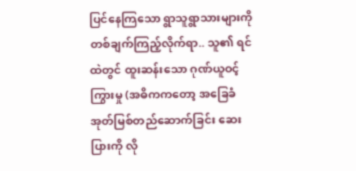ပြင်နေကြသော ရွာသူရွာသားများကို တစ်ချက်ကြည့်လိုက်ရာ.. သူ၏ ရင်ထဲတွင် ထူးဆန်းသော ဂုဏ်ယူဝင့်ကြွားမှု (အဓိကကတော့ အခြေခံအုတ်မြစ်တည်ဆောက်ခြင်း ဆေးပြားကို လို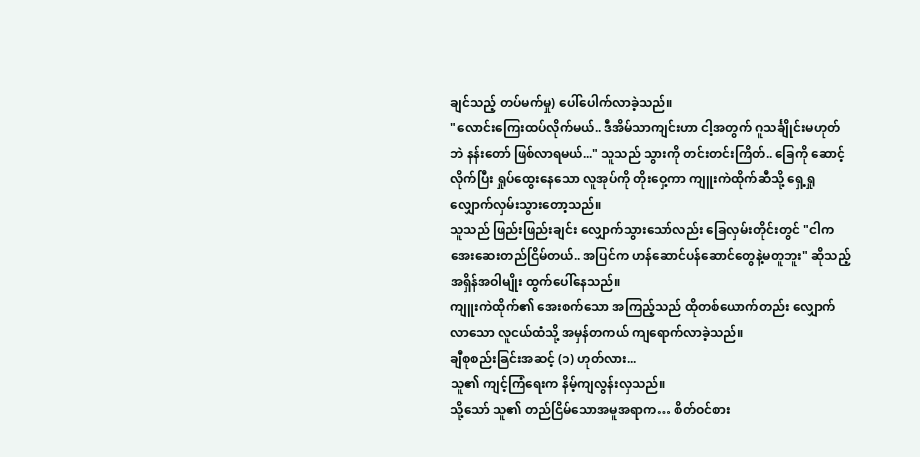ချင်သည့် တပ်မက်မှု) ပေါ်ပေါက်လာခဲ့သည်။
"လောင်းကြေးထပ်လိုက်မယ်.. ဒီအိမ်သာကျင်းဟာ ငါ့အတွက် ဂူသင်္ချိုင်းမဟုတ်ဘဲ နန်းတော် ဖြစ်လာရမယ်..." သူသည် သွားကို တင်းတင်းကြိတ်.. ခြေကို ဆောင့်လိုက်ပြီး ရှုပ်ထွေးနေသော လူအုပ်ကို တိုးဝှေ့ကာ ကျူးကဲထိုက်ဆီသို့ ရှေ့ရှုလျှောက်လှမ်းသွားတော့သည်။
သူသည် ဖြည်းဖြည်းချင်း လျှောက်သွားသော်လည်း ခြေလှမ်းတိုင်းတွင် "ငါက အေးဆေးတည်ငြိမ်တယ်.. အပြင်က ဟန်ဆောင်ပန်ဆောင်တွေနဲ့မတူဘူး" ဆိုသည့် အရှိန်အဝါမျိုး ထွက်ပေါ်နေသည်။
ကျူးကဲထိုက်၏ အေးစက်သော အကြည့်သည် ထိုတစ်ယောက်တည်း လျှောက်လာသော လူငယ်ထံသို့ အမှန်တကယ် ကျရောက်လာခဲ့သည်။
ချီစုစည်းခြင်းအဆင့် (၁) ဟုတ်လား...
သူ၏ ကျင့်ကြံရေးက နိမ့်ကျလွန်းလှသည်။
သို့သော် သူ၏ တည်ငြိမ်သောအမူအရာက… စိတ်ဝင်စား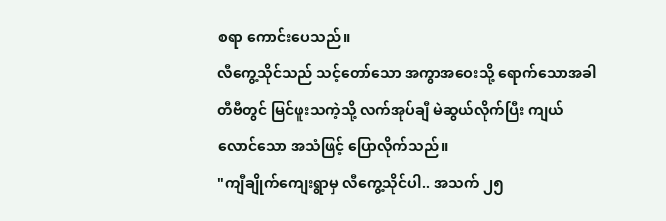စရာ ကောင်းပေသည်။
လီကွေ့သိုင်သည် သင့်တော်သော အကွာအဝေးသို့ ရောက်သောအခါ တီဗီတွင် မြင်ဖူးသကဲ့သို့ လက်အုပ်ချီ မဲဆွယ်လိုက်ပြီး ကျယ်လောင်သော အသံဖြင့် ပြောလိုက်သည်။
"ကျီချိုက်ကျေးရွာမှ လီကွေ့သိုင်ပါ.. အသက် ၂၅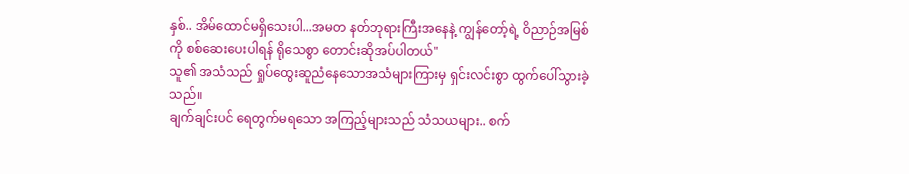နှစ်.. အိမ်ထောင်မရှိသေးပါ...အမတ နတ်ဘုရားကြီးအနေနဲ့ ကျွန်တော့်ရဲ့ ဝိညာဉ်အမြစ်ကို စစ်ဆေးပေးပါရန် ရိုသေစွာ တောင်းဆိုအပ်ပါတယ်"
သူ၏ အသံသည် ရှုပ်ထွေးဆူညံနေသောအသံများကြားမှ ရှင်းလင်းစွာ ထွက်ပေါ်သွားခဲ့သည်။
ချက်ချင်းပင် ရေတွက်မရသော အကြည့်များသည် သံသယများ.. စက်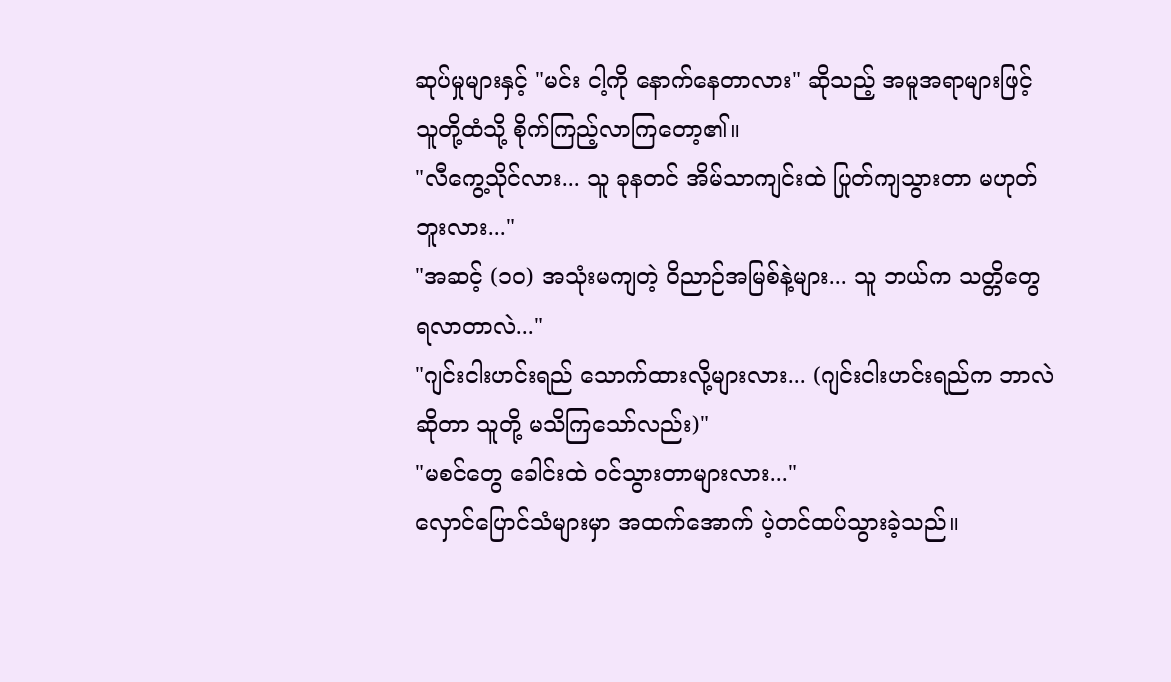ဆုပ်မှုများနှင့် "မင်း ငါ့ကို နောက်နေတာလား" ဆိုသည့် အမူအရာများဖြင့် သူတို့ထံသို့ စိုက်ကြည့်လာကြတော့၏။
"လီကွေ့သိုင်လား... သူ ခုနတင် အိမ်သာကျင်းထဲ ပြုတ်ကျသွားတာ မဟုတ်ဘူးလား..."
"အဆင့် (၁၀) အသုံးမကျတဲ့ ဝိညာဉ်အမြစ်နဲ့များ... သူ ဘယ်က သတ္တိတွေ ရလာတာလဲ..."
"ဂျင်းငါးဟင်းရည် သောက်ထားလို့များလား... (ဂျင်းငါးဟင်းရည်က ဘာလဲဆိုတာ သူတို့ မသိကြသော်လည်း)"
"မစင်တွေ ခေါင်းထဲ ဝင်သွားတာများလား..."
လှောင်ပြောင်သံများမှာ အထက်အောက် ပဲ့တင်ထပ်သွားခဲ့သည်။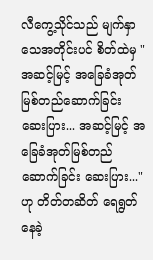လီကွေ့သိုင်သည် မျက်နှာသေအတိုင်းပင် စိတ်ထဲမှ "အဆင့်မြင့် အခြေခံအုတ်မြစ်တည်ဆောက်ခြင်း ဆေးပြား... အဆင့်မြင့် အခြေခံအုတ်မြစ်တည်ဆောက်ခြင်း ဆေးပြား..." ဟု တိတ်တဆိတ် ရေရွတ်နေခဲ့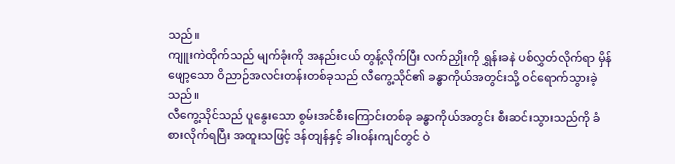သည်။
ကျူးကဲထိုက်သည် မျက်ခုံးကို အနည်းငယ် တွန့်လိုက်ပြီး လက်ညှိုးကို ရွှန်းခနဲ ပစ်လွှတ်လိုက်ရာ မှိန်ဖျော့သော ဝိညာဉ်အလင်းတန်းတစ်ခုသည် လီကွေ့သိုင်၏ ခန္ဓာကိုယ်အတွင်းသို့ ဝင်ရောက်သွားခဲ့သည်။
လီကွေ့သိုင်သည် ပူနွေးသော စွမ်းအင်စီးကြောင်းတစ်ခု ခန္ဓာကိုယ်အတွင်း စီးဆင်းသွားသည်ကို ခံစားလိုက်ရပြီး အထူးသဖြင့် ဒန်တျန်နှင့် ခါးဝန်းကျင်တွင် ဝဲ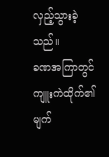လှည့်သွားခဲ့သည်။
ခဏအကြာတွင် ကျူးကဲထိုက်၏ မျက်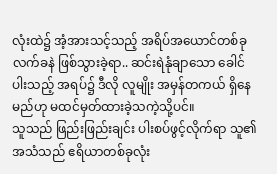လုံးထဲ၌ အံ့အားသင့်သည့် အရိပ်အယောင်တစ်ခု လက်ခနဲ ဖြစ်သွားခဲ့ရာ.. ဆင်းရဲနုံချာသော ခေါင်ပါးသည့် အရပ်၌ ဒီလို လူမျိုး အမှန်တကယ် ရှိနေမည်ဟု မထင်မှတ်ထားခဲ့သကဲ့သို့ပင်။
သူသည် ဖြည်းဖြည်းချင်း ပါးစပ်ဖွင့်လိုက်ရာ သူ၏ အသံသည် ဧရိယာတစ်ခုလုံး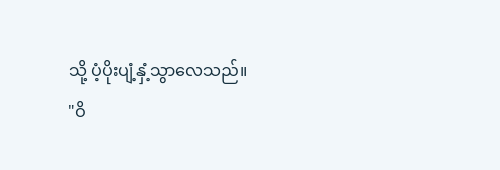သို့ ပံ့ပိုးပျံ့နှံ့သွာလေသည်။
"ဝိ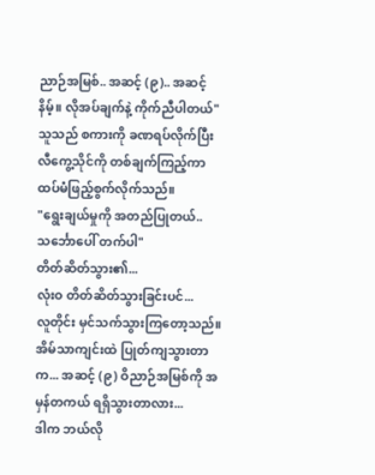ညာဉ်အမြစ်.. အဆင့် (၉).. အဆင့်နိမ့်။ လိုအပ်ချက်နဲ့ ကိုက်ညီပါတယ်"
သူသည် စကားကို ခဏရပ်လိုက်ပြီး လီကွေ့သိုင်ကို တစ်ချက်ကြည့်ကာ ထပ်မံဖြည့်စွက်လိုက်သည်။
"ရွေးချယ်မှုကို အတည်ပြုတယ်.. သင်္ဘောပေါ် တက်ပါ"
တိတ်ဆိတ်သွား၏...
လုံးဝ တိတ်ဆိတ်သွားခြင်းပင်...
လူတိုင်း မှင်သက်သွားကြတော့သည်။
အိမ်သာကျင်းထဲ ပြုတ်ကျသွားတာက... အဆင့် (၉) ဝိညာဉ်အမြစ်ကို အမှန်တကယ် ရရှိသွားတာလား...
ဒါက ဘယ်လို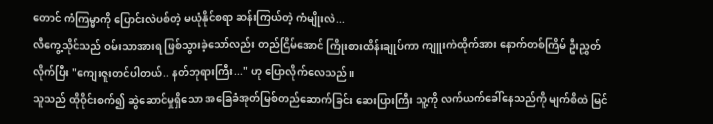တောင် ကံကြမ္မာကို ပြောင်းလဲပစ်တဲ့ မယုံနိုင်စရာ ဆန်းကြယ်တဲ့ ကံမျိုးလဲ...
လီကွေ့သိုင်သည် ဝမ်းသာအားရ ဖြစ်သွားခဲ့သော်လည်း တည်ငြိမ်အောင် ကြိုးစားထိန်းချုပ်ကာ ကျူးကဲထိုက်အား နောက်တစ်ကြိမ် ဦးညွှတ်လိုက်ပြီး "ကျေးဇူးတင်ပါတယ်.. နတ်ဘုရားကြီး..." ဟု ပြောလိုက်လေသည်။
သူသည် ထိုဝိုင်းစက်၍ ဆွဲဆောင်မှုရှိသော အခြေခံအုတ်မြစ်တည်ဆောက်ခြင်း ဆေးပြားကြီး သူ့ကို လက်ယက်ခေါ်နေသည်ကို မျက်စိထဲ မြင်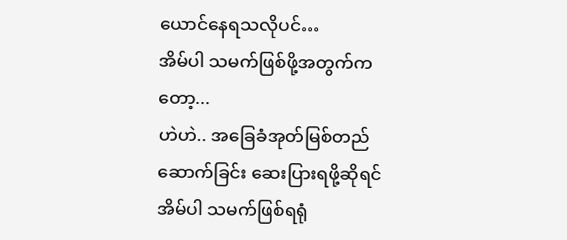ယောင်နေရသလိုပင်…
အိမ်ပါ သမက်ဖြစ်ဖို့အတွက်ကတော့...
ဟဲဟဲ.. အခြေခံအုတ်မြစ်တည်ဆောက်ခြင်း ဆေးပြားရဖို့ဆိုရင် အိမ်ပါ သမက်ဖြစ်ရရုံ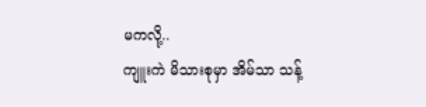မကလို့..
ကျူးကဲ မိသားစုမှာ အိမ်သာ သန့်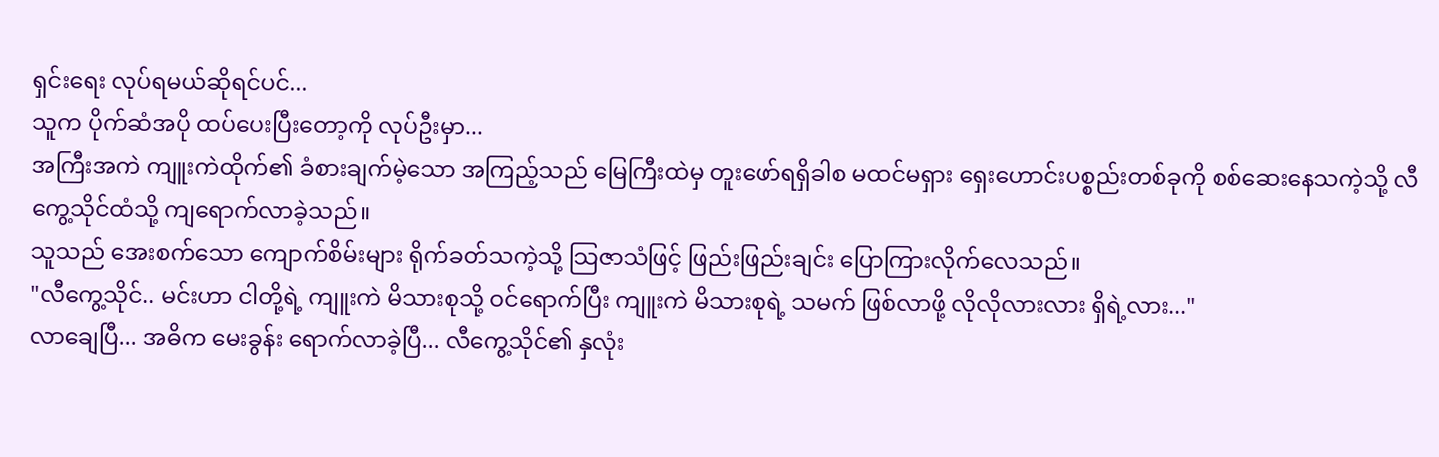ရှင်းရေး လုပ်ရမယ်ဆိုရင်ပင်...
သူက ပိုက်ဆံအပို ထပ်ပေးပြီးတော့ကို လုပ်ဦးမှာ...
အကြီးအကဲ ကျူးကဲထိုက်၏ ခံစားချက်မဲ့သော အကြည့်သည် မြေကြီးထဲမှ တူးဖော်ရရှိခါစ မထင်မရှား ရှေးဟောင်းပစ္စည်းတစ်ခုကို စစ်ဆေးနေသကဲ့သို့ လီကွေ့သိုင်ထံသို့ ကျရောက်လာခဲ့သည်။
သူသည် အေးစက်သော ကျောက်စိမ်းများ ရိုက်ခတ်သကဲ့သို့ သြဇာသံဖြင့် ဖြည်းဖြည်းချင်း ပြောကြားလိုက်လေသည်။
"လီကွေ့သိုင်.. မင်းဟာ ငါတို့ရဲ့ ကျူးကဲ မိသားစုသို့ ဝင်ရောက်ပြီး ကျူးကဲ မိသားစုရဲ့ သမက် ဖြစ်လာဖို့ လိုလိုလားလား ရှိရဲ့လား..."
လာချေပြီ... အဓိက မေးခွန်း ရောက်လာခဲ့ပြီ... လီကွေ့သိုင်၏ နှလုံး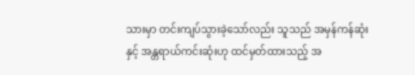သားမှာ တင်းကျပ်သွားခဲ့သော်လည်း သူသည် အမှန်ကန်ဆုံးနှင့် အန္တရာယ်ကင်းဆုံးဟု ထင်မှတ်ထားသည့် အ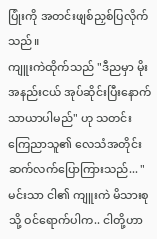ပြုံးကို အတင်းဖျစ်ညှစ်ပြလိုက်သည်။
ကျူးကဲထိုက်သည် "ဒီညမှာ မိုးအနည်းငယ် အုပ်ဆိုင်းပြီးနောက် သာယာပါမည်" ဟု သတင်းကြေညာသူ၏ လေသံအတိုင်း ဆက်လက်ပြောကြားသည်... "မင်းသာ ငါ၏ ကျူးကဲ မိသားစုသို့ ဝင်ရောက်ပါက.. ငါတို့ဟာ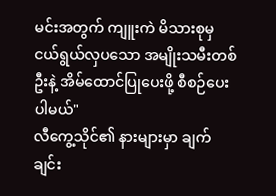မင်းအတွက် ကျူးကဲ မိသားစုမှ ငယ်ရွယ်လှပသော အမျိုးသမီးတစ်ဦးနဲ့ အိမ်ထောင်ပြုပေးဖို့ စီစဉ်ပေးပါမယ်"
လီကွေ့သိုင်၏ နားများမှာ ချက်ချင်း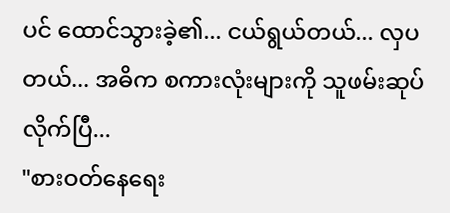ပင် ထောင်သွားခဲ့၏... ငယ်ရွယ်တယ်... လှပတယ်... အဓိက စကားလုံးများကို သူဖမ်းဆုပ်လိုက်ပြီ...
"စားဝတ်နေရေး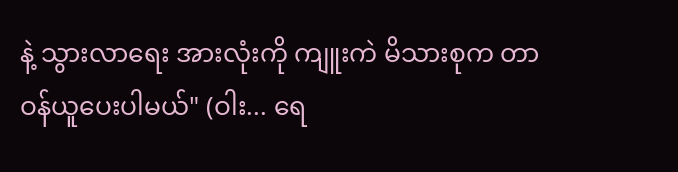နဲ့ သွားလာရေး အားလုံးကို ကျူးကဲ မိသားစုက တာဝန်ယူပေးပါမယ်" (ဝါး... ရေ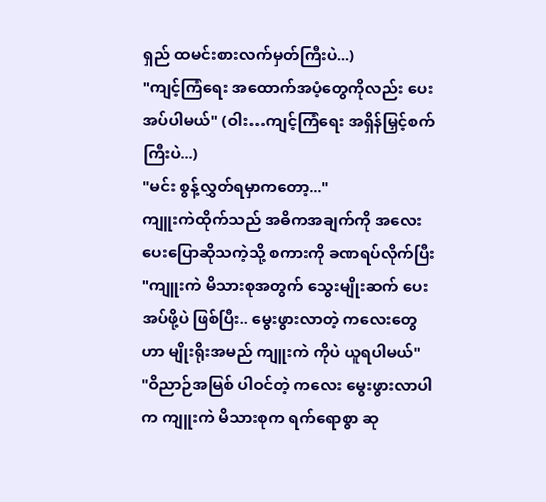ရှည် ထမင်းစားလက်မှတ်ကြီးပဲ...)
"ကျင့်ကြံရေး အထောက်အပံ့တွေကိုလည်း ပေးအပ်ပါမယ်" (ဝါး…ကျင့်ကြံရေး အရှိန်မြှင့်စက်ကြီးပဲ...)
"မင်း စွန့်လွှတ်ရမှာကတော့..."
ကျူးကဲထိုက်သည် အဓိကအချက်ကို အလေးပေးပြောဆိုသကဲ့သို့ စကားကို ခဏရပ်လိုက်ပြီး "ကျူးကဲ မိသားစုအတွက် သွေးမျိုးဆက် ပေးအပ်ဖို့ပဲ ဖြစ်ပြီး.. မွေးဖွားလာတဲ့ ကလေးတွေဟာ မျိုးရိုးအမည် ကျူးကဲ ကိုပဲ ယူရပါမယ်"
"ဝိညာဉ်အမြစ် ပါဝင်တဲ့ ကလေး မွေးဖွားလာပါက ကျူးကဲ မိသားစုက ရက်ရောစွာ ဆု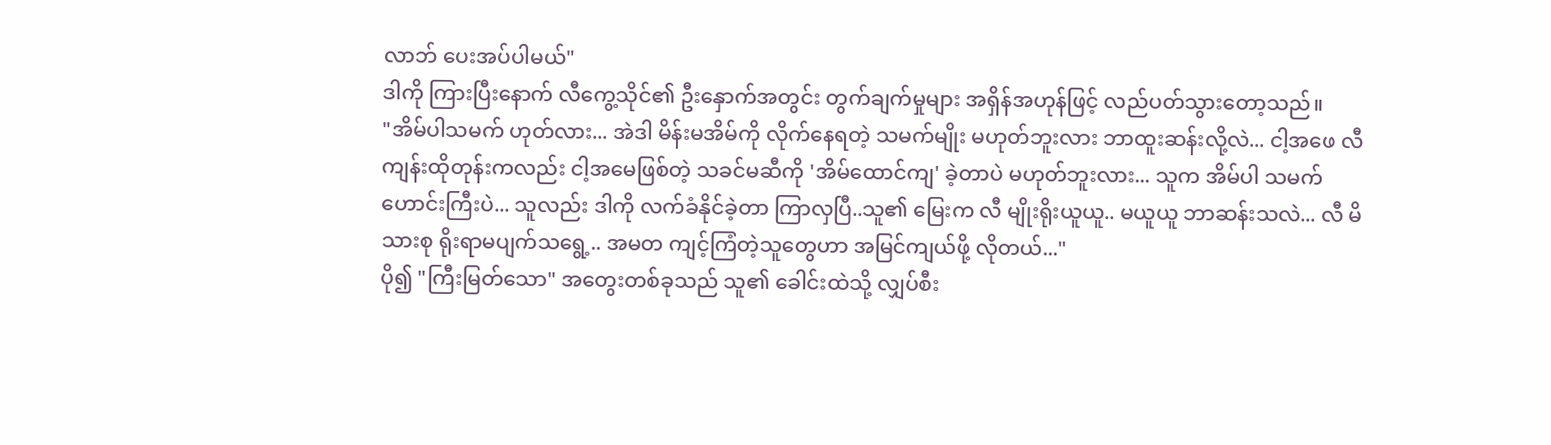လာဘ် ပေးအပ်ပါမယ်"
ဒါကို ကြားပြီးနောက် လီကွေ့သိုင်၏ ဦးနှောက်အတွင်း တွက်ချက်မှုများ အရှိန်အဟုန်ဖြင့် လည်ပတ်သွားတော့သည်။
"အိမ်ပါသမက် ဟုတ်လား... အဲဒါ မိန်းမအိမ်ကို လိုက်နေရတဲ့ သမက်မျိုး မဟုတ်ဘူးလား ဘာထူးဆန်းလို့လဲ... ငါ့အဖေ လီကျန်းထိုတုန်းကလည်း ငါ့အမေဖြစ်တဲ့ သခင်မဆီကို 'အိမ်ထောင်ကျ' ခဲ့တာပဲ မဟုတ်ဘူးလား... သူက အိမ်ပါ သမက်ဟောင်းကြီးပဲ... သူလည်း ဒါကို လက်ခံနိုင်ခဲ့တာ ကြာလှပြီ..သူ၏ မြေးက လီ မျိုးရိုးယူယူ.. မယူယူ ဘာဆန်းသလဲ... လီ မိသားစု ရိုးရာမပျက်သရွေ့.. အမတ ကျင့်ကြံတဲ့သူတွေဟာ အမြင်ကျယ်ဖို့ လိုတယ်..."
ပို၍ "ကြီးမြတ်သော" အတွေးတစ်ခုသည် သူ၏ ခေါင်းထဲသို့ လျှပ်စီး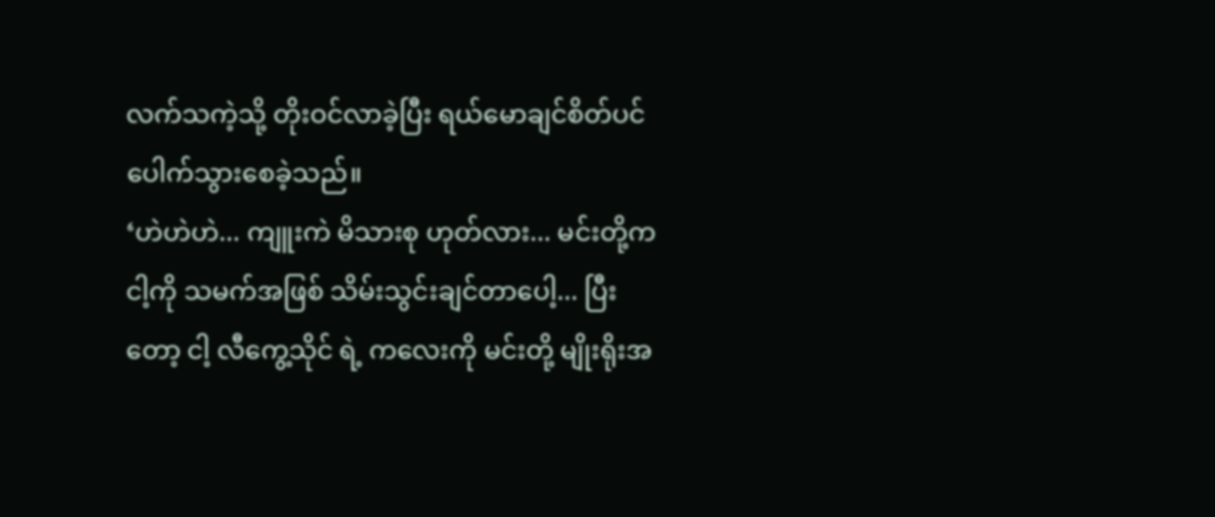လက်သကဲ့သို့ တိုးဝင်လာခဲ့ပြီး ရယ်မောချင်စိတ်ပင် ပေါက်သွားစေခဲ့သည်။
‘ဟဲဟဲဟဲ... ကျူးကဲ မိသားစု ဟုတ်လား... မင်းတို့က ငါ့ကို သမက်အဖြစ် သိမ်းသွင်းချင်တာပေါ့... ပြီးတော့ ငါ့ လီကွေ့သိုင် ရဲ့ ကလေးကို မင်းတို့ မျိုးရိုးအ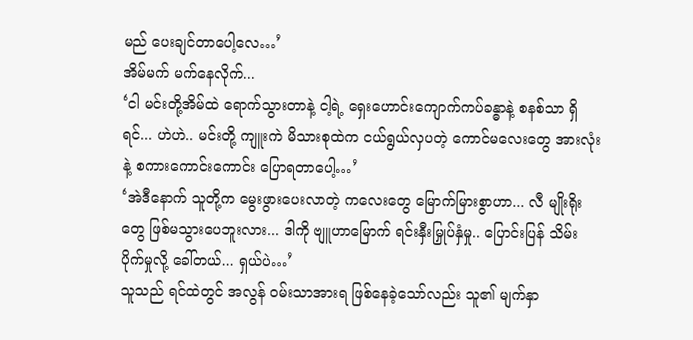မည် ပေးချင်တာပေါ့လေ…’
အိမ်မက် မက်နေလိုက်...
‘ငါ မင်းတို့အိမ်ထဲ ရောက်သွားတာနဲ့ ငါ့ရဲ့ ရှေးဟောင်းကျောက်ကပ်ခန္ဓာနဲ့ စနစ်သာ ရှိရင်... ဟဲဟဲ.. မင်းတို့ ကျူးကဲ မိသားစုထဲက ငယ်ရွယ်လှပတဲ့ ကောင်မလေးတွေ အားလုံးနဲ့ စကားကောင်းကောင်း ပြောရတာပေါ့…’
‘အဲဒီနောက် သူတို့က မွေးဖွားပေးလာတဲ့ ကလေးတွေ မြောက်မြားစွာဟာ... လီ မျိုးရိုးတွေ ဖြစ်မသွားပေဘူးလား... ဒါကို ဗျူဟာမြောက် ရင်းနှီးမြှုပ်နှံမှု.. ပြောင်းပြန် သိမ်းပိုက်မှုလို့ ခေါ်တယ်... ရှယ်ပဲ…’
သူသည် ရင်ထဲတွင် အလွန် ဝမ်းသာအားရ ဖြစ်နေခဲ့သော်လည်း သူ၏ မျက်နှာ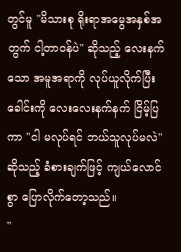တွင်မူ "မိသားစု ရိုးရာအမွေအနှစ်အတွက် ငါ့တာဝန်ပဲ" ဆိုသည့် လေးနက်သော အမူအရာကို လုပ်ယူလိုက်ပြီး ခေါင်းကို လေးလေးနက်နက် ငြိမ့်ပြကာ "ငါ မလုပ်ရင် ဘယ်သူလုပ်မလဲ" ဆိုသည့် ခံစားချက်ဖြင့် ကျယ်လောင်စွာ ပြောလိုက်တော့သည်။
"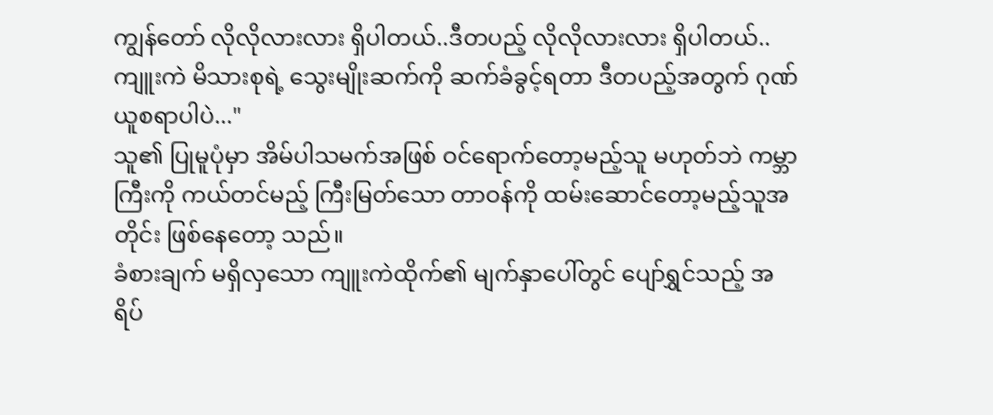ကျွန်တော် လိုလိုလားလား ရှိပါတယ်..ဒီတပည့် လိုလိုလားလား ရှိပါတယ်..ကျူးကဲ မိသားစုရဲ့ သွေးမျိုးဆက်ကို ဆက်ခံခွင့်ရတာ ဒီတပည့်အတွက် ဂုဏ်ယူစရာပါပဲ..."
သူ၏ ပြုမူပုံမှာ အိမ်ပါသမက်အဖြစ် ဝင်ရောက်တော့မည့်သူ မဟုတ်ဘဲ ကမ္ဘာကြီးကို ကယ်တင်မည့် ကြီးမြတ်သော တာဝန်ကို ထမ်းဆောင်တော့မည့်သူအတိုင်း ဖြစ်နေတော့ သည်။
ခံစားချက် မရှိလှသော ကျူးကဲထိုက်၏ မျက်နှာပေါ်တွင် ပျော်ရွှင်သည့် အရိပ်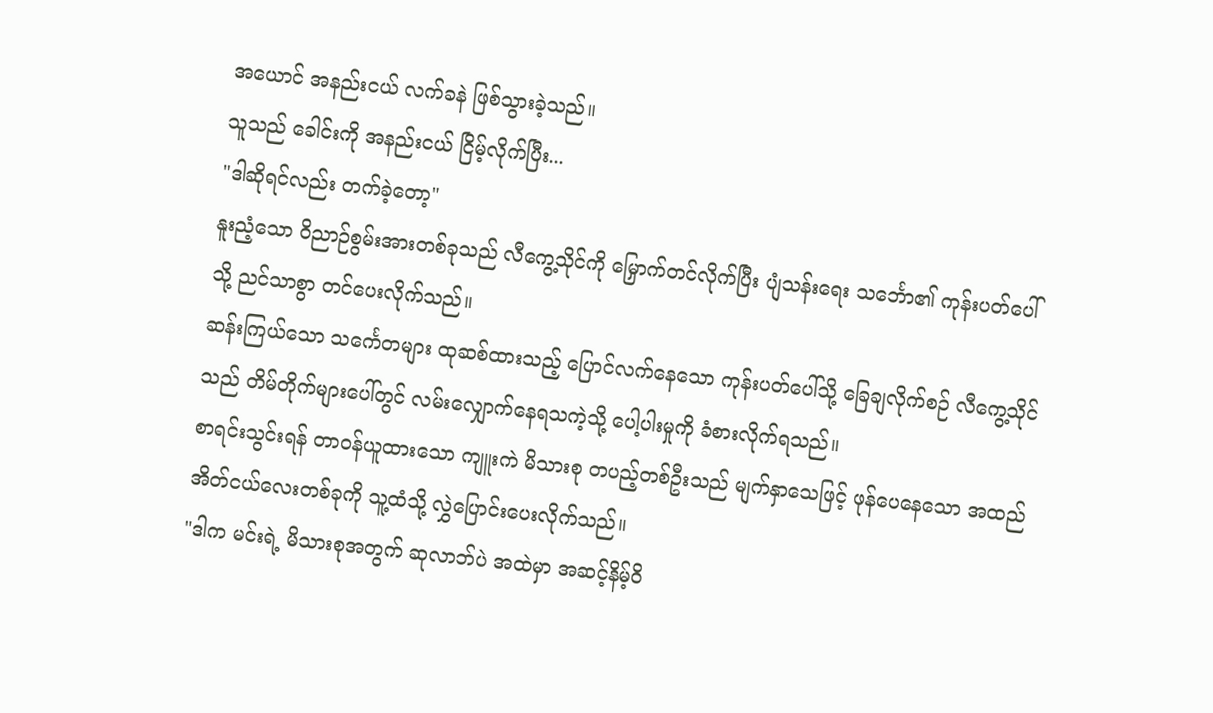အယောင် အနည်းငယ် လက်ခနဲ ဖြစ်သွားခဲ့သည်။
သူသည် ခေါင်းကို အနည်းငယ် ငြိမ့်လိုက်ပြီး...
"ဒါဆိုရင်လည်း တက်ခဲ့တော့"
နူးညံ့သော ဝိညာဉ်စွမ်းအားတစ်ခုသည် လီကွေ့သိုင်ကို မြှောက်တင်လိုက်ပြီး ပျံသန်းရေး သင်္ဘော၏ ကုန်းပတ်ပေါ်သို့ ညင်သာစွာ တင်ပေးလိုက်သည်။
ဆန်းကြယ်သော သင်္ကေတများ ထုဆစ်ထားသည့် ပြောင်လက်နေသော ကုန်းပတ်ပေါ်သို့ ခြေချလိုက်စဉ် လီကွေ့သိုင်သည် တိမ်တိုက်များပေါ်တွင် လမ်းလျှောက်နေရသကဲ့သို့ ပေါ့ပါးမှုကို ခံစားလိုက်ရသည်။
စာရင်းသွင်းရန် တာဝန်ယူထားသော ကျူးကဲ မိသားစု တပည့်တစ်ဦးသည် မျက်နှာသေဖြင့် ဖုန်ပေနေသော အထည်အိတ်ငယ်လေးတစ်ခုကို သူ့ထံသို့ လွှဲပြောင်းပေးလိုက်သည်။
"ဒါက မင်းရဲ့ မိသားစုအတွက် ဆုလာဘ်ပဲ အထဲမှာ အဆင့်နိမ့်ဝိ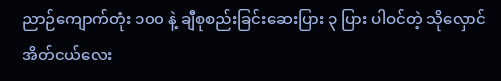ညာဉ်ကျောက်တုံး ၁၀၀ နဲ့ ချီစုစည်းခြင်းဆေးပြား ၃ ပြား ပါဝင်တဲ့ သိုလှောင်အိတ်ငယ်လေး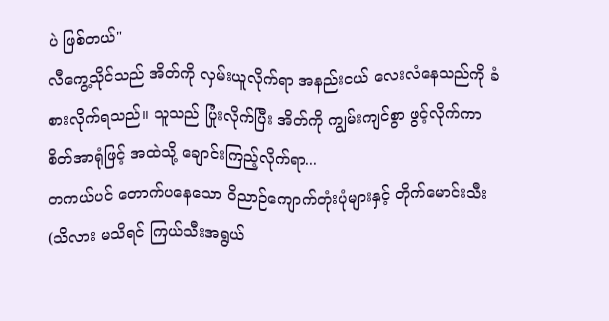ပဲ ဖြစ်တယ်"
လီကွေ့သိုင်သည် အိတ်ကို လှမ်းယူလိုက်ရာ အနည်းငယ် လေးလံနေသည်ကို ခံစားလိုက်ရသည်။ သူသည် ပြုံးလိုက်ပြီး အိတ်ကို ကျွမ်းကျင်စွာ ဖွင့်လိုက်ကာ စိတ်အာရုံဖြင့် အထဲသို့ ချောင်းကြည့်လိုက်ရာ...
တကယ်ပင် တောက်ပနေသော ဝိညာဉ်ကျောက်တုံးပုံများနှင့် တိုက်မောင်းသီး(သိလား မသိရင် ကြယ်သီးအရွယ်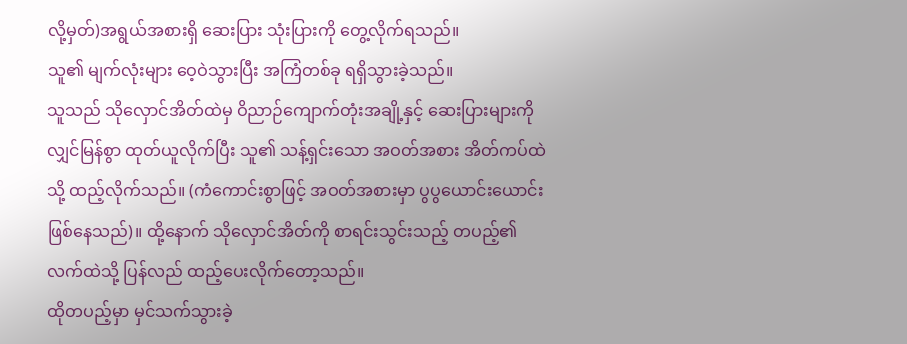လို့မှတ်)အရွယ်အစားရှိ ဆေးပြား သုံးပြားကို တွေ့လိုက်ရသည်။
သူ၏ မျက်လုံးများ ဝေ့ဝဲသွားပြီး အကြံတစ်ခု ရရှိသွားခဲ့သည်။
သူသည် သိုလှောင်အိတ်ထဲမှ ဝိညာဉ်ကျောက်တုံးအချို့နှင့် ဆေးပြားများကို လျှင်မြန်စွာ ထုတ်ယူလိုက်ပြီး သူ၏ သန့်ရှင်းသော အဝတ်အစား အိတ်ကပ်ထဲသို့ ထည့်လိုက်သည်။ (ကံကောင်းစွာဖြင့် အဝတ်အစားမှာ ပွပွယောင်းယောင်း ဖြစ်နေသည်)။ ထို့နောက် သိုလှောင်အိတ်ကို စာရင်းသွင်းသည့် တပည့်၏ လက်ထဲသို့ ပြန်လည် ထည့်ပေးလိုက်တော့သည်။
ထိုတပည့်မှာ မှင်သက်သွားခဲ့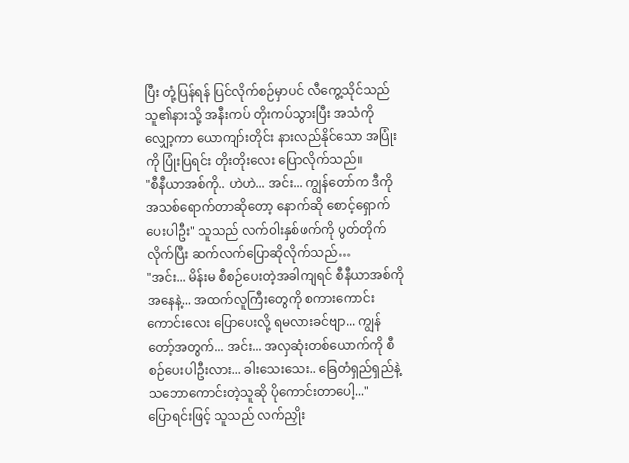ပြီး တုံ့ပြန်ရန် ပြင်လိုက်စဉ်မှာပင် လီကွေ့သိုင်သည် သူ၏နားသို့ အနီးကပ် တိုးကပ်သွားပြီး အသံကို လျှော့ကာ ယောကျာ်းတိုင်း နားလည်နိုင်သော အပြုံးကို ပြုံးပြရင်း တိုးတိုးလေး ပြောလိုက်သည်။
"စီနီယာအစ်ကို.. ဟဲဟဲ... အင်း... ကျွန်တော်က ဒီကို အသစ်ရောက်တာဆိုတော့ နောက်ဆို စောင့်ရှောက်ပေးပါဦး" သူသည် လက်၀ါးနှစ်ဖက်ကို ပွတ်တိုက်လိုက်ပြီး ဆက်လက်ပြောဆိုလိုက်သည်…
"အင်း... မိန်းမ စီစဉ်ပေးတဲ့အခါကျရင် စီနီယာအစ်ကိုအနေနဲ့... အထက်လူကြီးတွေကို စကားကောင်းကောင်းလေး ပြောပေးလို့ ရမလားခင်ဗျာ... ကျွန်တော့်အတွက်... အင်း... အလှဆုံးတစ်ယောက်ကို စီစဉ်ပေးပါဦးလား... ခါးသေးသေး.. ခြေတံရှည်ရှည်နဲ့ သဘောကောင်းတဲ့သူဆို ပိုကောင်းတာပေါ့..."
ပြောရင်းဖြင့် သူသည် လက်ညှိုး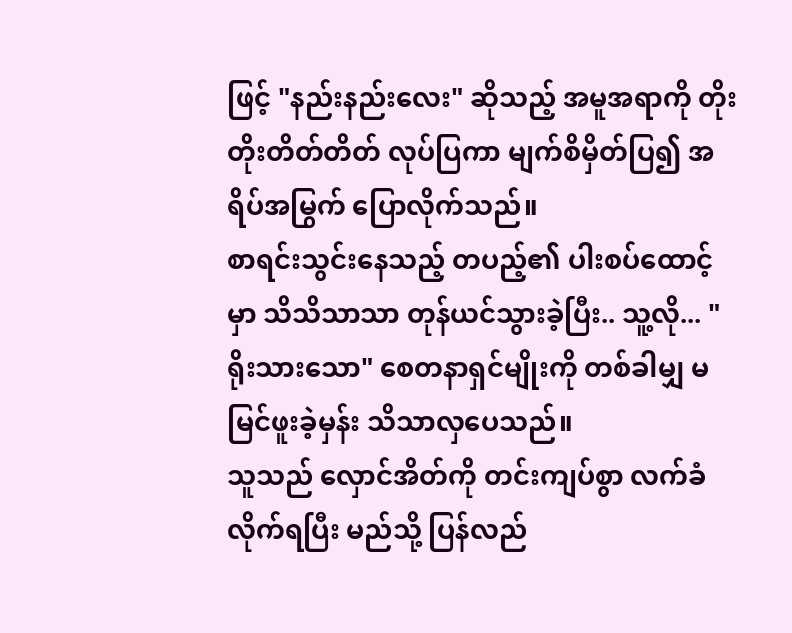ဖြင့် "နည်းနည်းလေး" ဆိုသည့် အမူအရာကို တိုးတိုးတိတ်တိတ် လုပ်ပြကာ မျက်စိမှိတ်ပြ၍ အရိပ်အမြွက် ပြောလိုက်သည်။
စာရင်းသွင်းနေသည့် တပည့်၏ ပါးစပ်ထောင့်မှာ သိသိသာသာ တုန်ယင်သွားခဲ့ပြီး.. သူ့လို... "ရိုးသားသော" စေတနာရှင်မျိုးကို တစ်ခါမျှ မမြင်ဖူးခဲ့မှန်း သိသာလှပေသည်။
သူသည် လှောင်အိတ်ကို တင်းကျပ်စွာ လက်ခံလိုက်ရပြီး မည်သို့ ပြန်လည်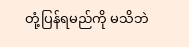တုံ့ပြန်ရမည်ကို မသိဘဲ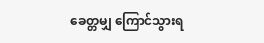ခေတ္တမျှ ကြောင်သွားရ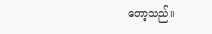တော့သည်။